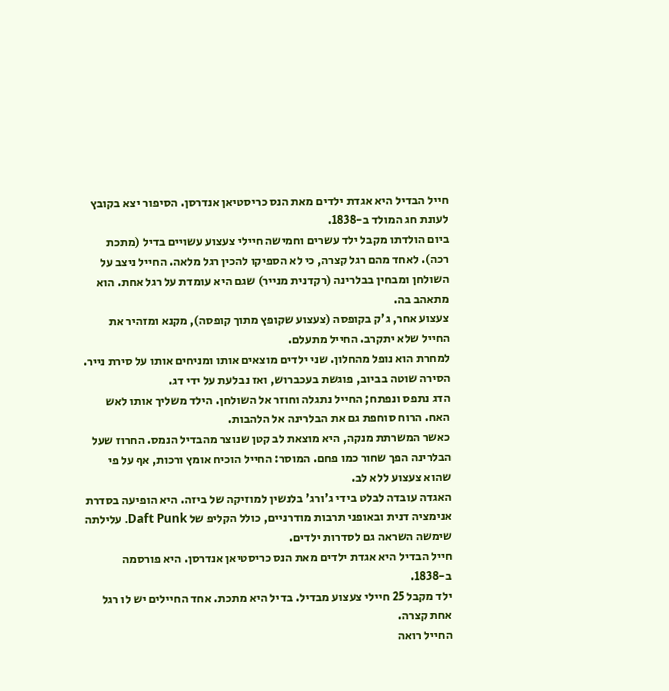חייל הבדיל היא אגדת ילדים מאת הנס כריסטיאן אנדרסן. הסיפור יצא בקובץ לעונת חג המולד ב-1838.
ביום הולדתו מקבל ילד עשרים וחמישה חיילי צעצוע עשויים בדיל (מתכת רכה). לאחד מהם רגל קצרה, כי לא הספיקו להכין רגל מלאה. החייל ניצב על השולחן ומבחין בבלרינה (רקדנית מנייר) שגם היא עומדת על רגל אחת. הוא מתאהב בה.
צעצוע אחר, ג'ק בקופסה (צעצוע שקופץ מתוך קופסה), מקנא ומזהיר את החייל שלא יתקרב. החייל מתעלם.
למחרת הוא נופל מהחלון. שני ילדים מוצאים אותו ומניחים אותו על סירת נייר. הסירה שוטה בביוב, פוגשת בעכברוש, ואז נבלעת על ידי דג.
הדג נתפס ונפתח; החייל נתגלה וחוזר אל השולחן. הילד משליך אותו לאש האח. הרוח סוחפת גם את הבלרינה אל הלהבות.
כאשר המשרתת מנקה, היא מוצאת לב קטן שנוצר מהבדיל הנמס. החרוז שעל הבלרינה הפך שחור כמו פחם. המוסר: החייל הוכיח אומץ ורכות, אף על פי שהוא צעצוע ללא לב.
האגדה עובדה לבלט בידי ג'ורג' בלנשין למוזיקה של ביזה. היא הופיעה בסדרת אנימציה דנית ובאופני תרבות מודרניים, כולל הקליפ של Daft Punk. עלילתה שימשה השראה גם לסדרות ילדים.
חייל הבדיל היא אגדת ילדים מאת הנס כריסטיאן אנדרסן. היא פורסמה ב-1838.
ילד מקבל 25 חיילי צעצוע מבדיל. בדיל היא מתכת. אחד החיילים יש לו רגל אחת קצרה.
החייל רואה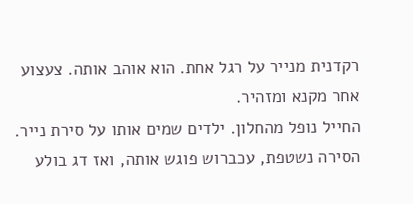רקדנית מנייר על רגל אחת. הוא אוהב אותה. צעצוע אחר מקנא ומזהיר.
החייל נופל מהחלון. ילדים שמים אותו על סירת נייר. הסירה נשטפת, עכברוש פוגש אותה, ואז דג בולע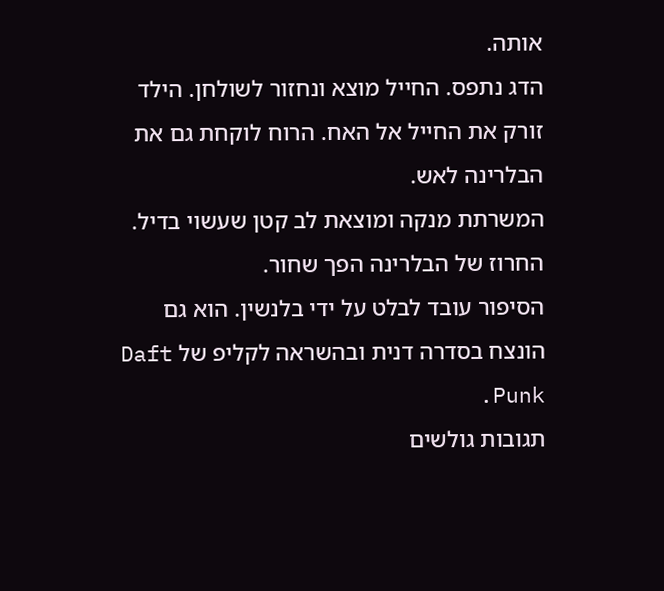אותה.
הדג נתפס. החייל מוצא ונחזור לשולחן. הילד זורק את החייל אל האח. הרוח לוקחת גם את הבלרינה לאש.
המשרתת מנקה ומוצאת לב קטן שעשוי בדיל. החרוז של הבלרינה הפך שחור.
הסיפור עובד לבלט על ידי בלנשין. הוא גם הונצח בסדרה דנית ובהשראה לקליפ של Daft Punk.
תגובות גולשים